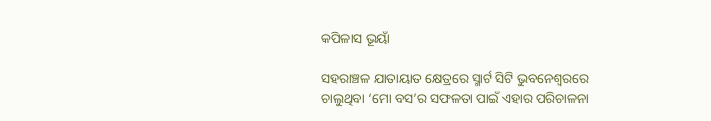କପିଳାସ ଭୂୟାଁ

ସହରାଞ୍ଚଳ ଯାତାୟାତ କ୍ଷେତ୍ରରେ ସ୍ମାର୍ଟ ସିଟି ଭୁବନେଶ୍ଵରରେ ଚାଲୁଥିବା ‘ମୋ ବସ’ର ସଫଳତା ପାଇଁ ଏହାର ପରିଚାଳନା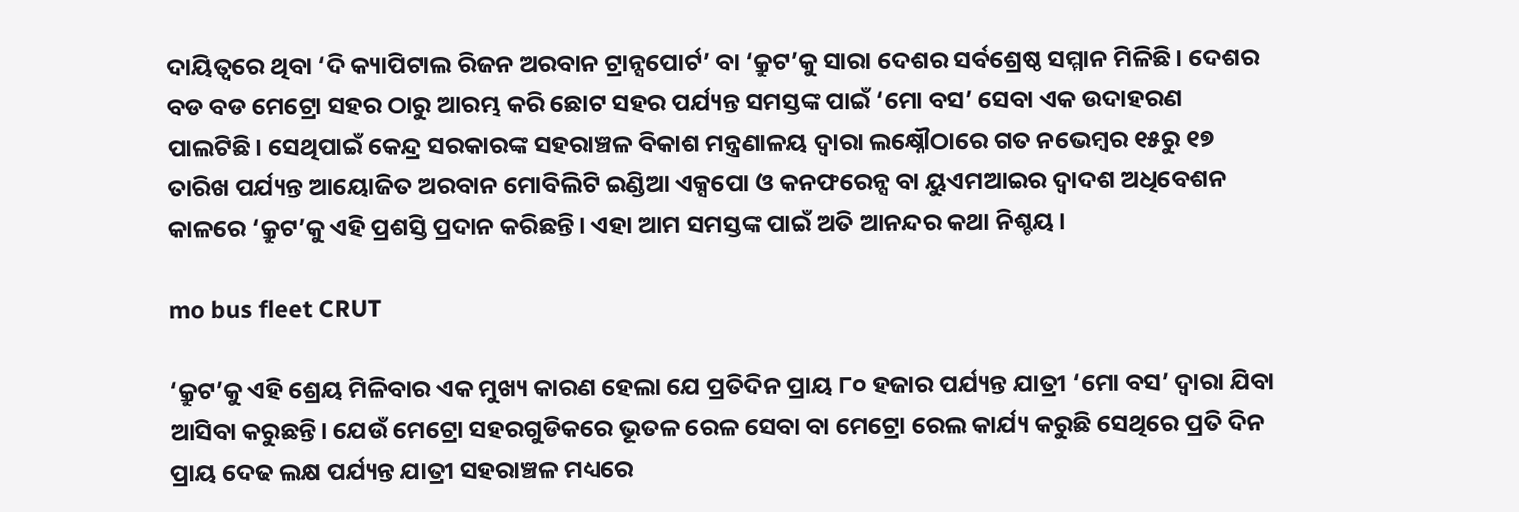ଦାୟିତ୍ଵରେ ଥିବା ‘ଦି କ୍ୟାପିଟାଲ ରିଜନ ଅରବାନ ଟ୍ରାନ୍ସପୋର୍ଟ’ ବା ‘କ୍ରୁଟ’କୁ ସାରା ଦେଶର ସର୍ବଶ୍ରେଷ୍ଠ ସମ୍ମାନ ମିଳିଛି। ଦେଶର ବଡ ବଡ ମେଟ୍ରୋ ସହର ଠାରୁ ଆରମ୍ଭ କରି ଛୋଟ ସହର ପର୍ଯ୍ୟନ୍ତ ସମସ୍ତଙ୍କ ପାଇଁ ‘ମୋ ବସ’ ସେବା ଏକ ଉଦାହରଣ ପାଲଟିଛି। ସେଥିପାଇଁ କେନ୍ଦ୍ର ସରକାରଙ୍କ ସହରାଞ୍ଚଳ ବିକାଶ ମନ୍ତ୍ରଣାଳୟ ଦ୍ଵାରା ଲକ୍ଷ୍ନୌଠାରେ ଗତ ନଭେମ୍ବର ୧୫ରୁ ୧୭ ତାରିଖ ପର୍ଯ୍ୟନ୍ତ ଆୟୋଜିତ ଅରବାନ ମୋବିଲିଟି ଇଣ୍ଡିଆ ଏକ୍ସପୋ ଓ କନଫରେନ୍ସ ବା ୟୁଏମଆଇର ଦ୍ଵାଦଶ ଅଧିବେଶନ କାଳରେ ‘କ୍ରୁଟ’କୁ ଏହି ପ୍ରଶସ୍ତି ପ୍ରଦାନ କରିଛନ୍ତି। ଏହା ଆମ ସମସ୍ତଙ୍କ ପାଇଁ ଅତି ଆନନ୍ଦର କଥା ନିଶ୍ଚୟ।

mo bus fleet CRUT

‘କ୍ରୁଟ’କୁ ଏହି ଶ୍ରେୟ ମିଳିବାର ଏକ ମୁଖ୍ୟ କାରଣ ହେଲା ଯେ ପ୍ରତିଦିନ ପ୍ରାୟ ୮୦ ହଜାର ପର୍ଯ୍ୟନ୍ତ ଯାତ୍ରୀ ‘ମୋ ବସ’ ଦ୍ଵାରା ଯିବା ଆସିବା କରୁଛନ୍ତି। ଯେଉଁ ମେଟ୍ରୋ ସହରଗୁଡିକରେ ଭୂତଳ ରେଳ ସେବା ବା ମେଟ୍ରୋ ରେଲ କାର୍ଯ୍ୟ କରୁଛି ସେଥିରେ ପ୍ରତି ଦିନ ପ୍ରାୟ ଦେଢ ଲକ୍ଷ ପର୍ଯ୍ୟନ୍ତ ଯାତ୍ରୀ ସହରାଞ୍ଚଳ ମଧ୍ୟରେ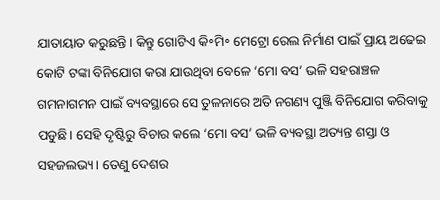ଯାତାୟାତ କରୁଛନ୍ତି। କିନ୍ତୁ ଗୋଟିଏ କି॰ମି॰ ମେଟ୍ରୋ ରେଲ ନିର୍ମାଣ ପାଇଁ ପ୍ରାୟ ଅଢେଇ କୋଟି ଟଙ୍କା ବିନିଯୋଗ କରା ଯାଉଥିବା ବେଳେ ‘ମୋ ବସ’ ଭଳି ସହରାଞ୍ଚଳ ଗମନାଗମନ ପାଇଁ ବ୍ୟବସ୍ଥାରେ ସେ ତୁଳନାରେ ଅତି ନଗଣ୍ୟ ପୁଞ୍ଜି ବିନିଯୋଗ କରିବାକୁ ପଡୁଛି। ସେହି ଦୃଷ୍ଟିରୁ ବିଚାର କଲେ ‘ମୋ ବସ’ ଭଳି ବ୍ୟବସ୍ଥା ଅତ୍ୟନ୍ତ ଶସ୍ତା ଓ ସହଜଲଭ୍ୟ। ତେଣୁ ଦେଶର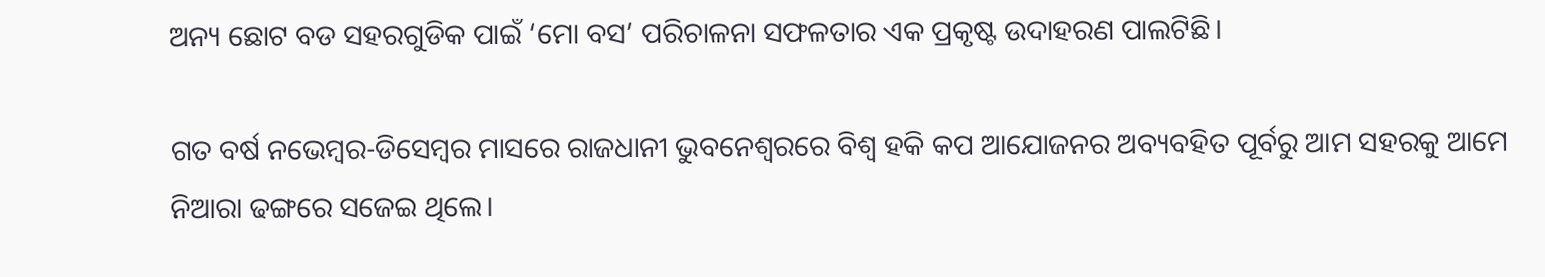ଅନ୍ୟ ଛୋଟ ବଡ ସହରଗୁଡିକ ପାଇଁ ‘ମୋ ବସ’ ପରିଚାଳନା ସଫଳତାର ଏକ ପ୍ରକୃଷ୍ଟ ଉଦାହରଣ ପାଲଟିଛି।

ଗତ ବର୍ଷ ନଭେମ୍ବର-ଡିସେମ୍ବର ମାସରେ ରାଜଧାନୀ ଭୁବନେଶ୍ଵରରେ ବିଶ୍ଵ ହକି କପ ଆଯୋଜନର ଅବ୍ୟବହିତ ପୂର୍ବରୁ ଆମ ସହରକୁ ଆମେ ନିଆରା ଢଙ୍ଗରେ ସଜେଇ ଥିଲେ।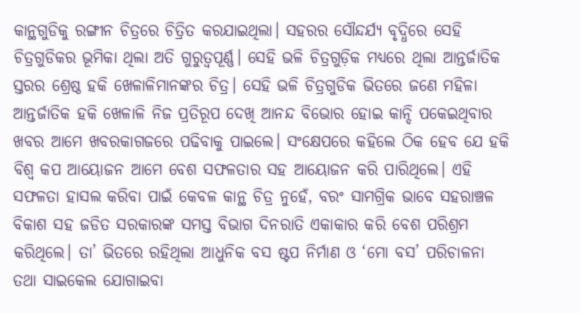କାନ୍ଥଗୁଡିକୁ ରଙ୍ଗୀନ ଚିତ୍ରରେ ଚିତ୍ରିତ କରଯାଇଥିଲା। ସହରର ସୌନ୍ଦର୍ଯ୍ୟ ବୃଦ୍ଧିରେ ସେହି ଚିତ୍ରଗୁଡିକର ଭୂମିକା ଥିଲା ଅତି ଗୁରୁତ୍ୱପୂର୍ଣ୍ଣ। ସେହି ଭଳି ଚିତ୍ରଗୁଡ଼ିକ ମଧ୍ୟରେ ଥିଲା ଆନ୍ତର୍ଜାତିକ ସ୍ତରର ଶ୍ରେଷ୍ଠ ହକି ଖେଳାଳିମାନଙ୍କର ଚିତ୍ର। ସେହି ଭଳି ଚିତ୍ରଗୁଡିକ ଭିତରେ ଜଣେ ମହିଳା ଆନ୍ତର୍ଜାତିକ ହକି ଖେଳାଳି ନିଜ ପ୍ରତିରୂପ ଦେଖି ଆନନ୍ଦ ବିଭୋର ହୋଇ କାନ୍ଦି ପକେଇଥିବାର ଖବର ଆମେ ଖବରକାଗଜରେ ପଢିବାକୁ ପାଇଲେ। ସଂକ୍ଷେପରେ କହିଲେ ଠିକ ହେବ ଯେ ହକି ବିଶ୍ଵ କପ ଆୟୋଜନ ଆମେ ବେଶ ସଫଳତାର ସହ ଆୟୋଜନ କରି ପାରିଥିଲେ। ଏହି ସଫଳତା ହାସଲ କରିବା ପାଇଁ କେବଳ କାନ୍ଥ ଚିତ୍ର ନୁହେଁ, ବରଂ ସାମଗ୍ରିକ ଭାବେ ସହରାଞ୍ଚଳ ବିକାଶ ସହ ଜଡିତ ସରକାରଙ୍କ ସମସ୍ତ ବିଭାଗ ଦିନରାତି ଏକାକାର କରି ବେଶ ପରିଶ୍ରମ କରିଥିଲେ। ତା’ ଭିତରେ ରହିଥିଲା ଆଧୁନିକ ବସ ଷ୍ଟପ ନିର୍ମାଣ ଓ ‘ମୋ ବସ’ ପରିଚାଳନା ତଥା ସାଇକେଲ ଯୋଗାଇବା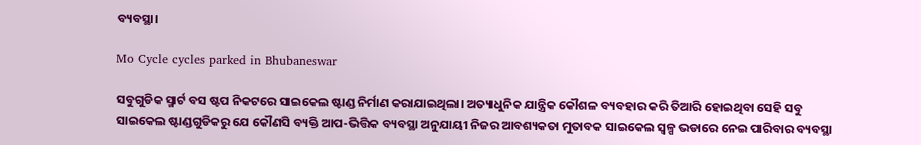ବ୍ୟବସ୍ଥା।

Mo Cycle cycles parked in Bhubaneswar

ସବୁଗୁଡିକ ସ୍ମାର୍ଟ ବସ ଷ୍ଟପ ନିକଟରେ ସାଇକେଲ ଷ୍ଟାଣ୍ଡ ନିର୍ମାଣ କରାଯାଇଥିଲା। ଅତ୍ୟାଧୁନିକ ଯାନ୍ତ୍ରିକ କୌଶଳ ବ୍ୟବହାର କରି ତିଆରି ହୋଇଥିବା ସେହି ସବୁ ସାଇକେଲ ଷ୍ଟାଣ୍ଡଗୁଡିକରୁ ଯେ କୌଣସି ବ୍ୟକ୍ତି ଆପ-ଭିତ୍ତିକ ବ୍ୟବସ୍ଥା ଅନୁଯାୟୀ ନିଜର ଆବଶ୍ୟକତା ମୁତାବକ ସାଇକେଲ ସ୍ୱଳ୍ପ ଭଡାରେ ନେଇ ପାରିବାର ବ୍ୟବସ୍ଥା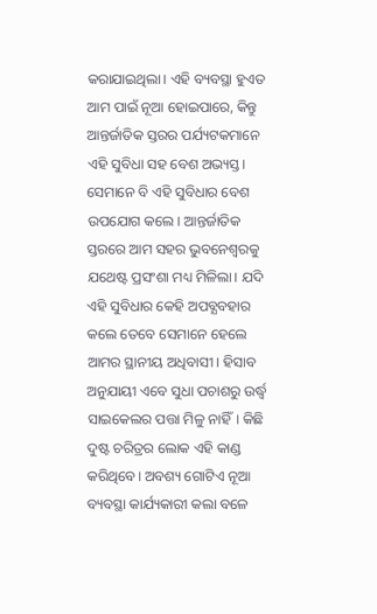କରାଯାଇଥିଲା। ଏହି ବ୍ୟବସ୍ଥା ହୁଏତ ଆମ ପାଇଁ ନୂଆ ହୋଇପାରେ, କିନ୍ତୁ ଆନ୍ତର୍ଜାତିକ ସ୍ତରର ପର୍ଯ୍ୟଟକମାନେ ଏହି ସୁବିଧା ସହ ବେଶ ଅଭ୍ୟସ୍ତ। ସେମାନେ ବି ଏହି ସୁବିଧାର ବେଶ ଉପଯୋଗ କଲେ। ଆନ୍ତର୍ଜାତିକ ସ୍ତରରେ ଆମ ସହର ଭୁବନେଶ୍ଵରକୁ ଯଥେଷ୍ଟ ପ୍ରସଂଶା ମଧ୍ୟ ମିଳିଲା। ଯଦି ଏହି ସୁବିଧାର କେହି ଅପବ୍ଯବହାର କଲେ ତେବେ ସେମାନେ ହେଲେ ଆମର ସ୍ଥାନୀୟ ଅଧିବାସୀ। ହିସାବ ଅନୁଯାୟୀ ଏବେ ସୁଧା ପଚାଶରୁ ଉର୍ଦ୍ଧ୍ଵ ସାଇକେଲର ପତ୍ତା ମିଳୁ ନାହିଁ। କିଛି ଦୁଷ୍ଟ ଚରିତ୍ରର ଲୋକ ଏହି କାଣ୍ଡ କରିଥିବେ। ଅବଶ୍ୟ ଗୋଟିଏ ନୂଆ ବ୍ୟବସ୍ଥା କାର୍ଯ୍ୟକାରୀ କଲା ବଳେ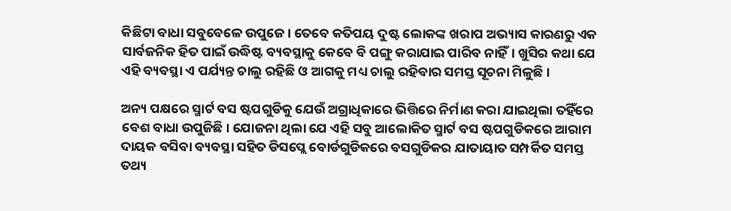କିଛିଟା ବାଧା ସବୁବେଳେ ଉପୁଜେ। ତେବେ କତିପୟ ଦୁଷ୍ଟ ଲୋକଙ୍କ ଖରାପ ଅଭ୍ୟାସ କାରଣରୁ ଏକ ସାର୍ବଜନିକ ହିତ ପାଇଁ ଉଦ୍ଧିଷ୍ଟ ବ୍ୟବସ୍ଥାକୁ କେବେ ବି ପଙ୍ଗୁ କରାଯାଇ ପାରିବ ନାହିଁ। ଖୁସିର କଥା ଯେ ଏହି ବ୍ୟବସ୍ଥା ଏ ପର୍ଯ୍ୟନ୍ତ ଚାଲୁ ରହିଛି ଓ ଆଗକୁ ମଧ୍ୟ ଚାଲୁ ରହିବାର ସମସ୍ତ ସୂଚନା ମିଳୁଛି।

ଅନ୍ୟ ପକ୍ଷରେ ସ୍ମାର୍ଟ ବସ ଷ୍ଟପଗୁଡିକୁ ଯେଉଁ ଅଗ୍ରାଧିକାରେ ଭିତ୍ତିରେ ନିର୍ମାଣ କରା ଯାଇଥିଲା ତହିଁରେ ବେଶ ବାଧା ଉପୁଜିଛି। ଯୋଜନା ଥିଲା ଯେ ଏହି ସବୁ ଆଲୋକିତ ସ୍ମାର୍ଟ ବସ ଷ୍ଟପଗୁଡିକରେ ଆରାମ ଦାୟକ ବସିବା ବ୍ୟବସ୍ଥା ସହିତ ଡିସପ୍ଲେ ବୋର୍ଡଗୁଡିକରେ ବସଗୁଡିକର ଯାତାୟାତ ସମ୍ପର୍କିତ ସମସ୍ତ ତଥ୍ୟ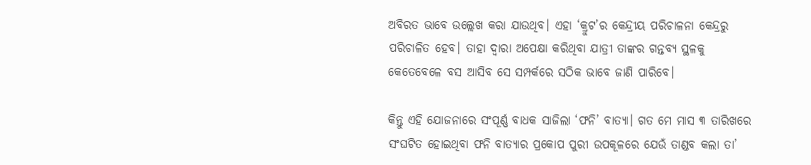ଅବିରତ ଭାବେ ଉଲ୍ଲେଖ କରା ଯାଉଥିବ। ଏହା ‘କ୍ରୁଟ’ର କେନ୍ଦ୍ରୀୟ ପରିଚାଳନା କେନ୍ଦ୍ରରୁ ପରିଚାଳିତ ହେବ। ତାହା ଦ୍ଵାରା ଅପେକ୍ଷା କରିଥିବା ଯାତ୍ରୀ ତାଙ୍କର ଗନ୍ତବ୍ୟ ସ୍ଥଳକୁ କେତେବେଳେ ବସ ଆସିବ ସେ ସମ୍ପର୍କରେ ସଠିକ ଭାବେ ଜାଣି ପାରିବେ।

କିନ୍ତୁ ଏହି ଯୋଜନାରେ ସଂପୂର୍ଣ୍ଣ ବାଧକ ସାଜିଲା ‘ଫନି’ ବାତ୍ୟା। ଗତ ମେ ମାସ ୩ ତାରିଖରେ ସଂଘଟିତ ହୋଇଥିବା ଫନି ବାତ୍ୟାର ପ୍ରକୋପ ପୁରୀ ଉପକୂଳରେ ଯେଉଁ ତାଣ୍ଡବ କଲା ତା’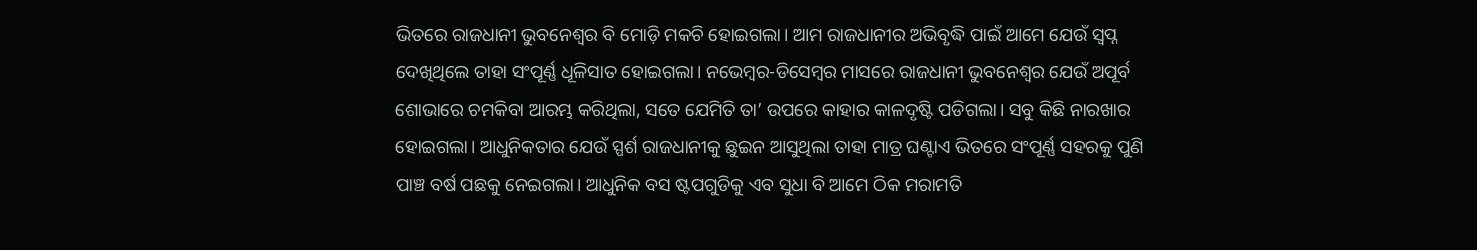ଭିତରେ ରାଜଧାନୀ ଭୁବନେଶ୍ଵର ବି ମୋଡ଼ି ମକଚି ହୋଇଗଲା। ଆମ ରାଜଧାନୀର ଅଭିବୃଦ୍ଧି ପାଇଁ ଆମେ ଯେଉଁ ସ୍ଵପ୍ନ ଦେଖିଥିଲେ ତାହା ସଂପୂର୍ଣ୍ଣ ଧୂଳିସାତ ହୋଇଗଲା। ନଭେମ୍ବର-ଡିସେମ୍ବର ମାସରେ ରାଜଧାନୀ ଭୁବନେଶ୍ଵର ଯେଉଁ ଅପୂର୍ବ ଶୋଭାରେ ଚମକିବା ଆରମ୍ଭ କରିଥିଲା, ସତେ ଯେମିତି ତା’ ଉପରେ କାହାର କାଳଦୃଷ୍ଟି ପଡିଗଲା। ସବୁ କିଛି ନାରଖାର ହୋଇଗଲା। ଆଧୁନିକତାର ଯେଉଁ ସ୍ପର୍ଶ ରାଜଧାନୀକୁ ଛୁଇନ ଆସୁଥିଲା ତାହା ମାତ୍ର ଘଣ୍ଟାଏ ଭିତରେ ସଂପୂର୍ଣ୍ଣ ସହରକୁ ପୁଣି ପାଞ୍ଚ ବର୍ଷ ପଛକୁ ନେଇଗଲା। ଆଧୁନିକ ବସ ଷ୍ଟପଗୁଡିକୁ ଏବ ସୁଧା ବି ଆମେ ଠିକ ମରାମତି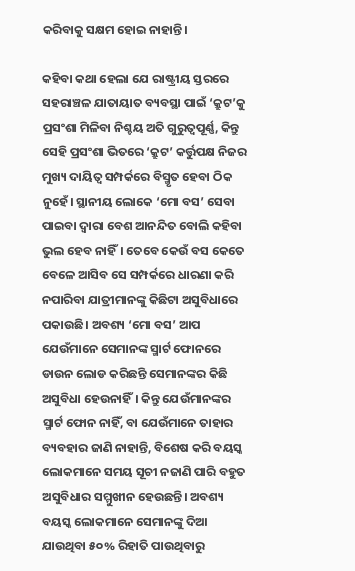କରିବାକୁ ସକ୍ଷମ ହୋଇ ନାହାନ୍ତି।

କହିବା କଥା ହେଲା ଯେ ରାଷ୍ଟ୍ରୀୟ ସ୍ତରରେ ସହରାଞ୍ଚଳ ଯାତାୟାତ ବ୍ୟବସ୍ଥା ପାଇଁ ‘କ୍ରୁଟ’କୁ ପ୍ରସଂଶା ମିଳିବା ନିଶ୍ଚୟ ଅତି ଗୁରୁତ୍ୱପୂର୍ଣ୍ଣ, କିନ୍ତୁ ସେହି ପ୍ରସଂଶା ଭିତରେ ‘କ୍ରୁଟ’ କର୍ତ୍ତୁପକ୍ଷ ନିଜର ମୁଖ୍ୟ ଦାୟିତ୍ଵ ସମ୍ପର୍କରେ ବିସ୍ମୃତ ହେବା ଠିକ ନୁହେଁ। ସ୍ଥାନୀୟ ଲୋକେ ‘ମୋ ବସ’ ସେବା ପାଇବା ଦ୍ଵାରା ବେଶ ଆନନ୍ଦିତ ବୋଲି କହିବା ଭୁଲ ହେବ ନାହିଁ। ତେବେ କେଉଁ ବସ କେତେ ବେଳେ ଆସିବ ସେ ସମ୍ପର୍କରେ ଧାରଣା କରି ନପାରିବା ଯାତ୍ରୀମାନଙ୍କୁ କିଛିଟା ଅସୁବିଧାରେ ପକାଉଛି। ଅବଶ୍ୟ ‘ମୋ ବସ’ ଆପ ଯେଉଁମାନେ ସେମାନଙ୍କ ସ୍ମାର୍ଟ ଫୋନରେ ଡାଉନ ଲୋଡ କରିଛନ୍ତି ସେମାନଙ୍କର କିଛି ଅସୁବିଧା ହେଉନାହିଁ। କିନ୍ତୁ ଯେଉଁମାନଙ୍କର ସ୍ମାର୍ଟ ଫୋନ ନାହିଁ, ବା ଯେଉଁମାନେ ତାହାର ବ୍ୟବହାର ଜାଣି ନାହାନ୍ତି, ବିଶେଷ କରି ବୟସ୍କ ଲୋକମାନେ ସମୟ ସୂଚୀ ନଜାଣି ପାରି ବହୁତ ଅସୁବିଧାର ସମ୍ମୁଖୀନ ହେଉଛନ୍ତି। ଅବଶ୍ୟ ବୟସ୍କ ଲୋକମାନେ ସେମାନଙ୍କୁ ଦିଆ ଯାଉଥିବା ୫୦% ରିହାତି ପାଉଥିବାରୁ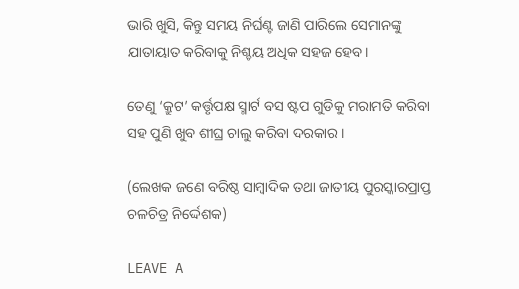ଭାରି ଖୁସି, କିନ୍ତୁ ସମୟ ନିର୍ଘଣ୍ଟ ଜାଣି ପାରିଲେ ସେମାନଙ୍କୁ ଯାତାୟାତ କରିବାକୁ ନିଶ୍ଚୟ ଅଧିକ ସହଜ ହେବ।

ତେଣୁ ‘କ୍ରୁଟ’ କର୍ତ୍ତୃପକ୍ଷ ସ୍ମାର୍ଟ ବସ ଷ୍ଟପ ଗୁଡିକୁ ମରାମତି କରିବା ସହ ପୁଣି ଖୁବ ଶୀଘ୍ର ଚାଲୁ କରିବା ଦରକାର।

(ଲେଖକ ଜଣେ ବରିଷ୍ଠ ସାମ୍ବାଦିକ ତଥା ଜାତୀୟ ପୁରସ୍କାରପ୍ରାପ୍ତ ଚଳଚିତ୍ର ନିର୍ଦ୍ଦେଶକ)

LEAVE A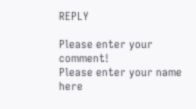REPLY

Please enter your comment!
Please enter your name here